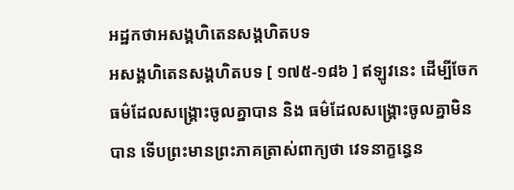អដ្ឋកថាអសង្គហិតេនសង្គហិតបទ
អសង្គហិតេនសង្គហិតបទ [ ១៧៥-១៨៦ ] ឥឡូវនេះ ដើម្បីចែកធម៌ដែលសង្គ្រោះចូលគ្នាបាន និង ធម៌ដែលសង្គ្រោះចូលគ្នាមិនបាន ទើបព្រះមានព្រះភាគត្រាស់ពាក្យថា វេទនាក្ខន្ធេន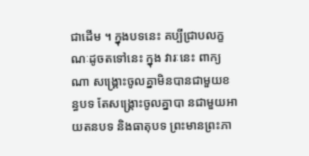ជាដើម ។ ក្នុងបទនេះ គប្បីជ្រាបលក្ខណៈដូចតទៅនេះ ក្នុង វារៈនេះ ពាក្យណា សង្គ្រោះចូលគ្នាមិនបានជាមួយខន្ធបទ តែសង្គ្រោះចូលគ្នាបា នជាមួយអាយតនបទ និងធាតុបទ ព្រះមានព្រះភា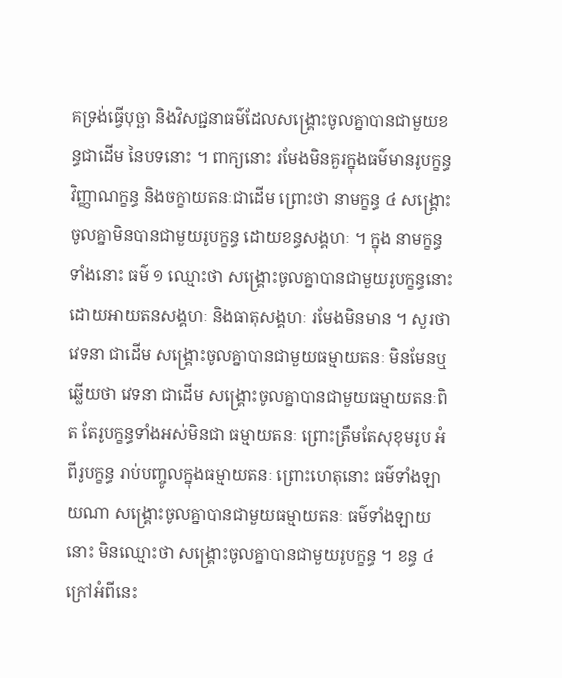គទ្រង់ធ្វើបុច្ឆា និងវិសជ្ជនាធម៌ដែលសង្គ្រោះចូលគ្នាបានជាមួយខន្ធជាដើម នៃបទនោះ ។ ពាក្យនោះ រមែងមិនគួរក្នុងធម៌មានរូបក្ខន្ធ វិញ្ញាណក្ខន្ធ និងចក្ខាយតនៈជាដើម ព្រោះថា នាមក្ខន្ធ ៤ សង្គ្រោះចូលគ្នាមិនបានជាមួយរូបក្ខន្ធ ដោយខន្ធសង្គហៈ ។ ក្នុង នាមក្ខន្ធទាំងនោះ ធម៌ ១ ឈ្មោះថា សង្គ្រោះចូលគ្នាបានជាមួយរូបក្ខន្ធនោះ ដោយអាយតនសង្គហៈ និងធាតុសង្គហៈ រមែងមិនមាន ។ សួរថា វេទនា ជាដើម សង្គ្រោះចូលគ្នាបានជាមួយធម្មាយតនៈ មិនមែនឬ ឆ្លើយថា វេទនា ជាដើម សង្គ្រោះចូលគ្នាបានជាមួយធម្មាយតនៈពិត តែរូបក្ខន្ធទាំងអស់មិនជា ធម្មាយតនៈ ព្រោះត្រឹមតែសុខុមរូប អំពីរូបក្ខន្ធ រាប់បញ្ចូលក្នុងធម្មាយតនៈ ព្រោះហេតុនោះ ធម៌ទាំងឡាយណា សង្គ្រោះចូលគ្នាបានជាមួយធម្មាយតនៈ ធម៌ទាំងឡាយនោះ មិនឈ្មោះថា សង្គ្រោះចូលគ្នាបានជាមួយរូបក្ខន្ធ ។ ខន្ធ ៤ ក្រៅអំពីនេះ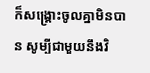ក៏សង្គ្រោះចូលគ្នាមិនបាន សូម្បីជាមួយនឹងវិ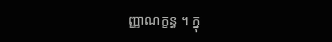ញ្ញាណក្ខន្ធ ។ ក្នុ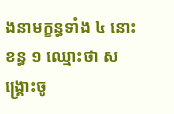ងនាមក្ខន្ធទាំង ៤ នោះ ខន្ធ ១ ឈ្មោះថា សង្គ្រោះចូ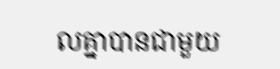លគ្នាបានជាមួយ